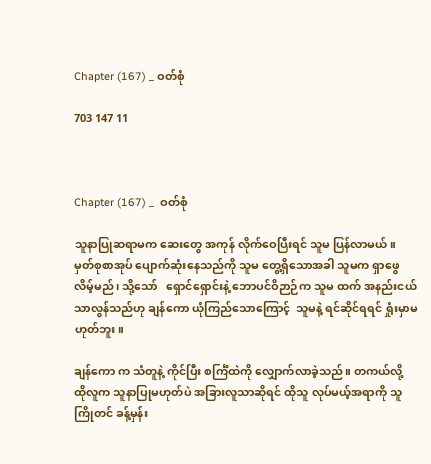Chapter (167) _ ဝတ်စုံ

703 147 11



Chapter (167) _  ဝတ်စုံ

သူနာပြုဆရာမက ဆေးတွေ အကုန် လိုက်ဝေပြီးရင် သူမ ပြန်လာမယ်။ မှတ်စုစာအုပ် ပျောက်ဆုံးနေသည်ကို သူမ တွေ့ရှိသောအခါ သူမက ရှာဖွေလိမ့်မည်၊ သို့သော်   ရှောင်ရှောင်းနဲ့ ဘောပင်ဝိဉာဉ်က သူမ ထက် အနည်းငယ်သာလွန်သည်ဟု ချန်ကော ယုံကြည်သောကြောင့်  သူမနဲ့ ရင်ဆိုင်ရရင် ရှုံးမှာမဟုတ်ဘူး။

ချန်ကော က သံတူနဲ့ ကိုင်ပြီး စင်္ကြံထဲကို လျှောက်လာခဲ့သည်။ တကယ်လို့  ထိုလူက သူနာပြုမဟုတ်ပဲ အခြားလူသာဆိုရင် ထိုသူ လုပ်မယ့်အရာကို သူ ကြိုတင် ခန့်မှန်း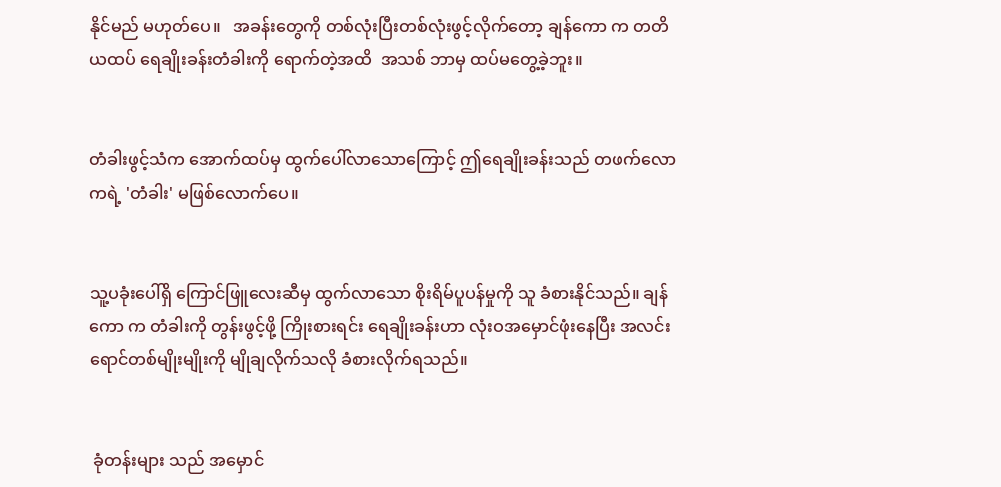နိုင်မည် မဟုတ်ပေ။   အခန်းတွေကို တစ်လုံးပြီးတစ်လုံးဖွင့်လိုက်တော့ ချန်ကော က တတိယထပ် ရေချိုးခန်းတံခါးကို ရောက်တဲ့အထိ  အသစ် ဘာမှ ထပ်မတွေ့ခဲ့ဘူး။


တံခါးဖွင့်သံက အောက်ထပ်မှ ထွက်ပေါ်လာသောကြောင့် ဤရေချိုးခန်းသည် တဖက်လောကရဲ့ 'တံခါး' မဖြစ်လောက်ပေ။


သူ့ပခုံးပေါ်ရှိ ကြောင်ဖြူလေးဆီမှ ထွက်လာသော စိုးရိမ်ပူပန်မှုကို သူ ခံစားနိုင်သည်။ ချန်ကော က တံခါးကို တွန်းဖွင့်ဖို့ ကြိုးစားရင်း ရေချိုးခန်းဟာ လုံးဝအမှောင်ဖုံးနေပြီး အလင်းရောင်တစ်မျိုးမျိုးကို မျိုချလိုက်သလို ခံစားလိုက်ရသည်။


 ခုံတန်းများ သည် အမှောင်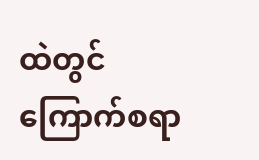ထဲတွင် ကြောက်စရာ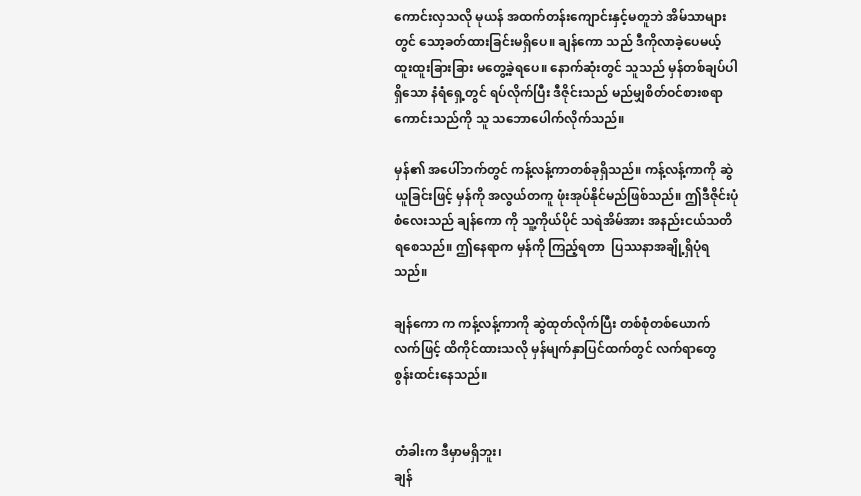ကောင်းလှသလို မုယန် အထက်တန်းကျောင်းနှင့်မတူဘဲ အိမ်သာများတွင် သော့ခတ်ထားခြင်းမရှိပေ။ ချန်ကော သည် ဒီကိုလာခဲ့ပေမယ့်  ထူးထူးခြားခြား မတွေ့ခဲ့ရပေ။ နောက်ဆုံးတွင် သူသည် မှန်တစ်ချပ်ပါရှိသော နံရံရှေ့တွင် ရပ်လိုက်ပြီး ဒီဇိုင်းသည် မည်မျှစိတ်ဝင်စားစရာကောင်းသည်ကို သူ သဘောပေါက်လိုက်သည်။

မှန်၏ အပေါ်ဘက်တွင် ကန့်လန့်ကာတစ်ခုရှိသည်။ ကန့်လန့်ကာကို ဆွဲယူခြင်းဖြင့် မှန်ကို အလွယ်တကူ ဖုံးအုပ်နိုင်မည်ဖြစ်သည်။ ဤဒီဇိုင်းပုံစံလေးသည် ချန်ကော ကို သူ့ကိုယ်ပိုင် သရဲအိမ်အား အနည်းငယ်သတိရစေသည်။ ဤနေရာက မှန်ကို ကြည့်ရတာ  ပြဿနာအချို့ရှိပုံရသည်။

ချန်ကော က ကန့်လန့်ကာကို ဆွဲထုတ်လိုက်ပြီး တစ်စုံတစ်ယောက် လက်ဖြင့် ထိကိုင်ထားသလို မှန်မျက်နှာပြင်ထက်တွင် လက်ရာတွေ စွန်းထင်းနေသည်။


တံခါးက ဒီမှာမရှိဘူး၊
ချန်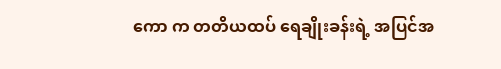ကော က တတိယထပ် ရေချိုးခန်းရဲ့ အပြင်အ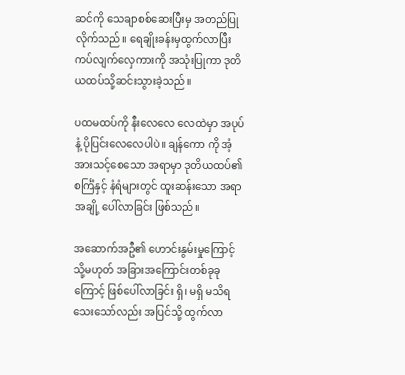ဆင်ကို သေချာစစ်ဆေးပြီးမှ အတည်ပြုလိုက်သည်။ ရေချိုးခန်းမှထွက်လာပြီး ကပ်လျက်လှေကားကို အသုံးပြုကာ ဒုတိယထပ်သို့ဆင်းသွားခဲ့သည်။

ပထမထပ်ကို နီးလေလေ လေထဲမှာ အပုပ်နံ့ ပိုပြင်းလေလေပါပဲ။ ချန်ကော ကို အံ့အားသင့်စေသော အရာမှာ ဒုတိယထပ်၏ စင်္ကြံနှင့် နံရံများတွင် ထူးဆန်းသော အရာအချို့ ပေါ်လာခြင်း ဖြစ်သည်။

အဆောက်အဦ၏ ဟောင်းနွမ်းမှုကြောင့် သို့မဟုတ် အခြားအကြောင်းတစ်ခုခုကြောင့် ဖြစ်ပေါ်လာခြင်း ရှိ၊ မရှိ မသိရသေးသော်လည်း အပြင်သို့ ထွက်လာ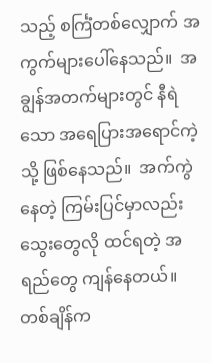သည့် စင်္ကြံတစ်လျှောက် အကွက်များပေါ်နေသည်။  အချွန်အတက်များတွင် နီရဲသော အရေပြားအရောင်ကဲ့သို့ ဖြစ်နေသည်။  အက်ကွဲနေတဲ့ ကြမ်းပြင်မှာလည်း သွေးတွေလို ထင်ရတဲ့ အရည်တွေ ကျန်နေတယ်။ တစ်ချိန်က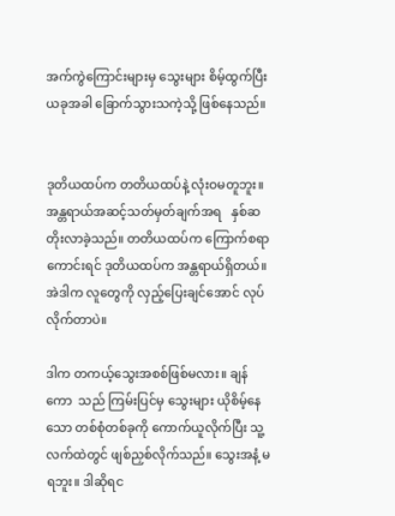အက်ကွဲကြောင်းများမှ သွေးများ စိမ့်ထွက်ပြီး ယခုအခါ ခြောက်သွားသကဲ့သို့ ဖြစ်နေသည်။


ဒုတိယထပ်က တတိယထပ်နဲ့ လုံးဝမတူဘူး။ အန္တရာယ်အဆင့်သတ်မှတ်ချက်အရ   နှစ်ဆတိုးလာခဲ့သည်။ တတိယထပ်က ကြောက်စရာကောင်းရင် ဒုတိယထပ်က အန္တရာယ်ရှိတယ်။ အဲဒါက လူတွေကို လှည့်ပြေးချင်အောင် လုပ်လိုက်တာပဲ။

ဒါက တကယ့်သွေးအစစ်ဖြစ်မလား။ ချန်ကော  သည် ကြမ်းပြင်မှ သွေးများ ယိုစိမ့်နေသော တစ်စုံတစ်ခုကို ကောက်ယူလိုက်ပြီး သူ့လက်ထဲတွင် ဖျစ်ညှစ်လိုက်သည်။ သွေးအနံ့ မရဘူး။ ဒါဆိုရင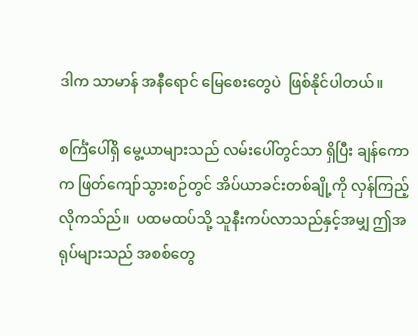ဒါက သာမာန် အနီရောင် မြေစေးတွေပဲ  ဖြစ်နိုင်ပါတယ်။

စင်္ကြံပေါ်ရှိ မွေ့ယာများသည် လမ်းပေါ်တွင်သာ ရှိပြီး ချန်ကော က ဖြတ်ကျော်သွားစဉ်တွင် အိပ်ယာခင်းတစ်ချို့ကို လှန်ကြည့်လိုကသ်ည်။  ပထမထပ်သို့ သူနီးကပ်လာသည်နှင့်အမျှ ဤအရုပ်များသည် အစစ်တွေ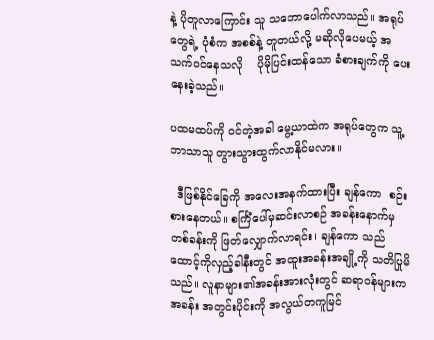နဲ့ ပိုတူလာကြောင်း သူ သဘောပေါက်လာသည်။ အရုပ်တွေရဲ့ ပုံစံက အစစ်နဲ့ တူတယ်လို့ မဆိုလိုပေမယ့် အသက်ဝင်နေသလို    ပိုမိုပြင်းထန်သော ခံစားချက်ကို ပေးနေးခဲ့သည်။

ပထမထပ်ကို ဝင်တဲ့အခါ မွေ့ယာထဲက အရုပ်တွေက သူ့ဘာသာသူ တွားသွားထွက်လာနိုင်မလား။

  ဒီဖြစ်နိုင်ခြေကို အလေးအနက်ထားပြီး ချန်ကော  စဉ်းစားနေတယ်။ စင်္ကြံပေါ်မှဆင်းလာစဉ် အခန်းနောက်မှတစ်ခန်းကို ဖြတ်လျှောက်လာရင်း၊ ချန်ကော သည် ထောင့်ကိုလှည့်ခါနီးတွင် အထူးအခန်းအချို့ကို သတိပြုမိသည်။ လူနာများ၏အခန်းအားလုံးတွင် ဆရာဝန်များက အခန်း အတွင်းပိုင်းကို အလွယ်တကူမြင်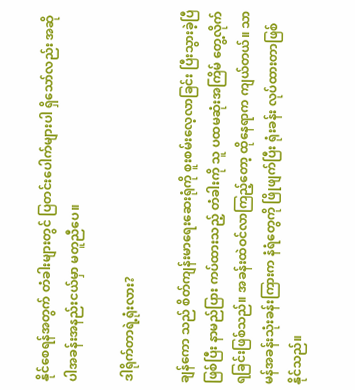နိုင်စေရန်အတွက် တံခါးများတွင် ပြတင်းပေါက်များပါ ရှိသော်လည်း အဆိုပါအခန်းအနည်းငယ်မှာ မတူညီပေ။

ဒါရိုက်တာရဲ့ရုံးလား?

ချန်ကော သည် စိတ်ကျန်းမာရေးဆေးရုံကို စူးစမ်းလေ့လာခြင်း ပြီးသွားခဲ့ပြီဖြစ်ပြီး နာမည်ပြား ကပ်ထားသည့် တံခါးကို သူ ပထမဆုံးအကြိမ် တွေ့လိုက်ရခြင်းဖြစ်သည်။ အခန်းထဲဝင်လာကြည့်တော့ ထိုနေရာက ကျယ်တယ်။ သာမန်အခန်းသုံးခန်းကြားက နံရံတွေကို ဖြိုဖျက်ပြီး ရုံးခန်း လုပ်ထားတာဖြစ်နိုင်သည်။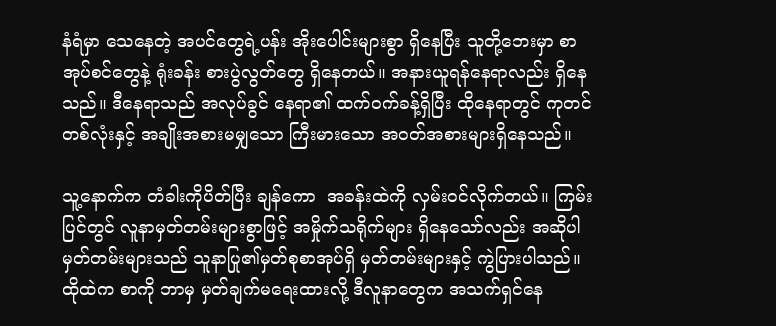နံရံမှာ သေနေတဲ့ အပင်တွေရဲ့ပန်း အိုးပေါင်းများစွာ ရှိနေပြီး သူတို့ဘေးမှာ စာအုပ်စင်တွေနဲ့ ရုံးခန်း စားပွဲလွတ်တွေ ရှိနေတယ်။ အနားယူရန်နေရာလည်း ရှိနေသည်။ ဒီနေရာသည် အလုပ်ခွင် နေရာ၏ ထက်ဝက်ခန့်ရှိပြီး ထိုနေရာတွင် ကုတင်တစ်လုံးနှင့် အချိုးအစားမမျှသော ကြီးမားသော အဝတ်အစားများရှိနေသည်။

သူ့နောက်က တံခါးကိုပိတ်ပြီး ချန်ကော  အခန်းထဲကို လှမ်းဝင်လိုက်တယ်။ ကြမ်းပြင်တွင် လူနာမှတ်တမ်းများစွာဖြင့် အမှိုက်သရိုက်များ ရှိနေသော်လည်း အဆိုပါမှတ်တမ်းများသည် သူနာပြု၏မှတ်စုစာအုပ်ရှိ မှတ်တမ်းများနှင့် ကွဲပြားပါသည်။ ထိုထဲက စာကို ဘာမှ မှတ်ချက်မရေးထားလို့ ဒီလူနာတွေက အသက်ရှင်နေ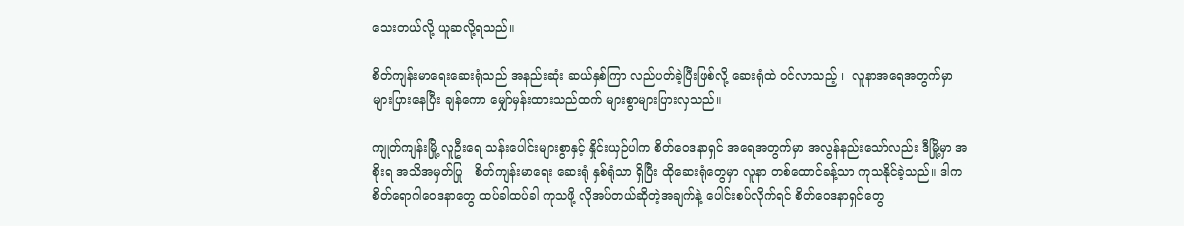သေးတယ်လို့ ယူဆလို့ရသည်။

စိတ်ကျန်းမာရေးဆေးရုံသည် အနည်းဆုံး ဆယ်နှစ်ကြာ လည်ပတ်ခဲ့ပြီးဖြစ်လို့ ဆေးရုံထဲ ဝင်လာသည့် ၊  လူနာအရေအတွက်မှာ များပြားနေပြီး ချန်ကော မျှော်မှန်းထားသည်ထက် များစွာများပြားလှသည်။

ကျုတ်ကျန်းမြို့ လူဦးရေ သန်းပေါင်းများစွာနှင့် နှိုင်းယှဉ်ပါက စိတ်ဝေဒနာရှင် အရေအတွက်မှာ အလွန်နည်းသော်လည်း ဒီမြို့မှာ အစိုးရ အသိအမှတ်ပြု   စိတ်ကျန်းမာရေး ဆေးရုံ နှစ်ရုံသာ ရှိပြီး ထိုဆေးရုံတွေမှာ လူနာ တစ်ထောင်ခန့်သာ ကုသနိုင်ခဲ့သည်။ ဒါက စိတ်ရောဂါဝေဒနာတွေ ထပ်ခါထပ်ခါ ကုသဖို့ လိုအပ်တယ်ဆိုတဲ့အချက်နဲ့ ပေါင်းစပ်လိုက်ရင် စိတ်ဝေဒနာရှင်တွေ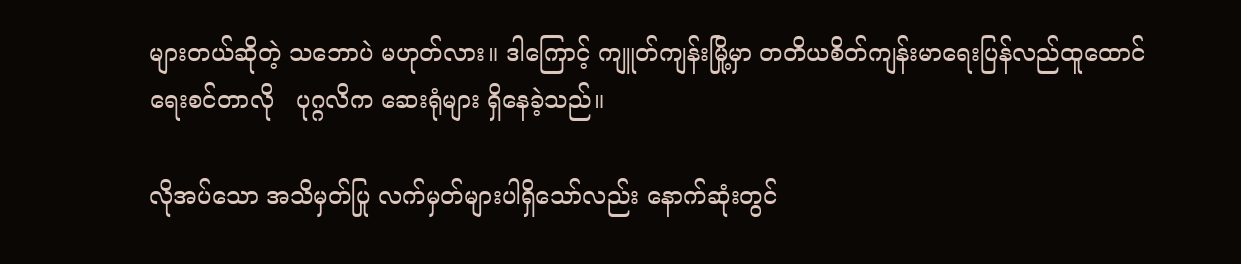များတယ်ဆိုတဲ့ သဘောပဲ မဟုတ်လား။ ဒါကြောင့် ကျူတ်ကျန်းမြို့မှာ တတိယစိတ်ကျန်းမာရေးပြန်လည်ထူထောင်ရေးစင်တာလို   ပုဂ္ဂလိက ဆေးရုံများ ရှိနေခဲ့သည်။

လိုအပ်သော အသိမှတ်ပြု လက်မှတ်များပါရှိသော်လည်း နောက်ဆုံးတွင်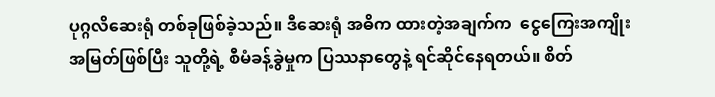ပုဂ္ဂလိဆေးရုံ တစ်ခုဖြစ်ခဲ့သည်။ ဒီဆေးရုံ အဓိက ထားတဲ့အချက်က  ငွေကြေးအကျိုးအမြတ်ဖြစ်ပြီး သူတို့ရဲ့ စီမံခန့်ခွဲမှုက ပြဿနာတွေနဲ့ ရင်ဆိုင်နေရတယ်။ စိတ်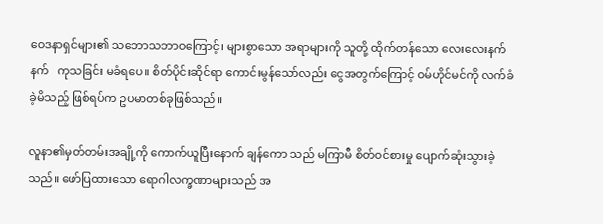ဝေဒနာရှင်များ၏ သဘောသဘာဝကြောင့်၊ များစွာသော အရာများကို သူတို့ ထိုက်တန်သော လေးလေးနက်နက်   ကုသခြင်း မခံရပေ။ စိတ်ပိုင်းဆိုင်ရာ ကောင်းမွန်သော်လည်း ငွေအတွက်ကြောင့် ဝမ်ဟိုင်မင်ကို လက်ခံခဲ့မိသည့် ဖြစ်ရပ်က ဥပမာတစ်ခုဖြစ်သည်။

လူနာ၏မှတ်တမ်းအချို့ကို ကောက်ယူပြီးနောက် ချန်ကော သည် မကြာမီ စိတ်ဝင်စားမှု ပျောက်ဆုံးသွားခဲ့သည်။ ဖော်ပြထားသော ရောဂါလက္ခဏာများသည် အ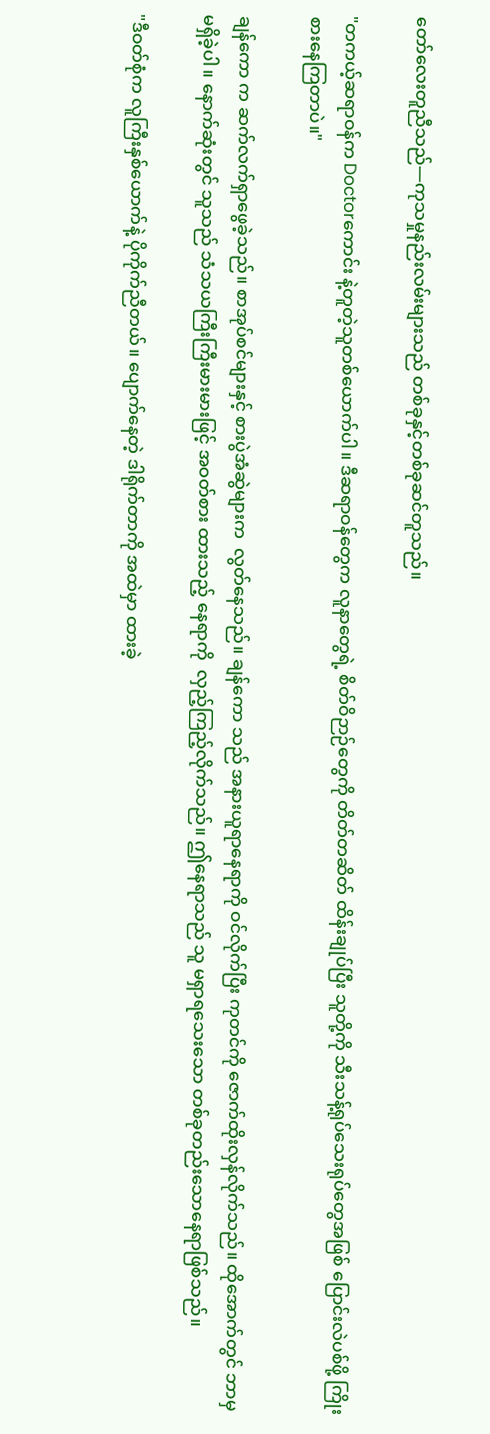တော်လေးတူညီသည်—ကုသမှုနည်းလမ်းများသည် တစ်ခုနှင့်တစ်ခုဆင်တူသည်။

"တကယ့်ဆရာဝန်က Doctorကောင်း နဲ့တူတဲ့သူတစ်ယောက်ပါ။ ဒီဆရာဝန်တွေက လူနာတွေရဲ့ စိတ်ဝိဉာဉ်တွေကို တိတ်တဆိတ် ထိန်းချုပ်ပြီး သူတို့ကို သီးသန့်ရုပ်သေးရုပ်တွေအဖြစ် ပြောင်းလဲပစ်ဖို့ ကြိုးစားနေကြတာပဲ။"

ချန်ကော က ဆက်လက်ရှာဖွေခဲ့သည်။ စာအုပ်စင်များနှင့် စားပွဲအံဆွဲများက  လွတ်နေသည်။ ချန်ကော သည် အနားယူရာနေရာကို ဝင်လိုက်ပြီး ကုတင်ကို ဇောက်ထိုးလှန်လိုက်သည်။ ထိုအောက်တွင် ဘာမှ မရှိခဲ့ပါ။ နောက်ဆုံးတွင် သူသည် သံသယကြီးကြီးမားမားဖြင့် အဝတ်စား ထားသည့် နေရာကို  လှည့်ကြည့်လိုက်သည်။ ဤနေရာသည် သူ မရှာရသေးသော တစ်ခုတည်းသောနေရာဖြစ်သည်။

"ဒီဝတ်စုံက လူကြီးနှစ်ယောက်နဲ့ ပိုကိုက်ညီတယ်။ ပျောက်နေတဲ့ ဒါရိုက်တာကို အထဲမှာ ထားခဲ့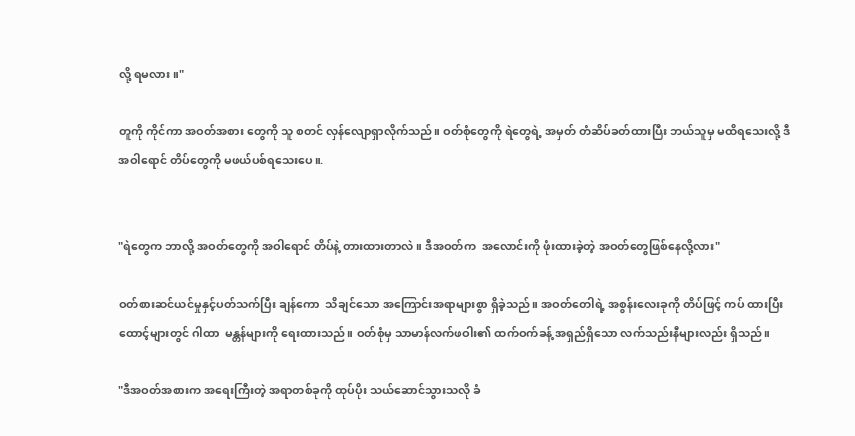လို့ ရမလား။"

တူကို ကိုင်ကာ အဝတ်အစား တွေကို သူ စတင် လှန်လျောရှာလိုက်သည်။ ဝတ်စုံတွေကို ရဲတွေရဲ့ အမှတ် တံဆိပ်ခတ်ထားပြီး ဘယ်သူမှ မထိရသေးလို့ ဒီ အဝါရောင် တိပ်တွေကို မဖယ်ပစ်ရသေးပေ။.


"ရဲတွေက ဘာလို့ အဝတ်တွေကို အဝါရောင် တိပ်နဲ့ တားထားတာလဲ။ ဒီအဝတ်က  အလောင်းကို ဖုံးထားခဲ့တဲ့ အဝတ်တွေဖြစ်နေလို့လား"

ဝတ်စားဆင်ယင်မှုနှင့်ပတ်သက်ပြီး ချန်ကော  သိချင်သော အကြောင်းအရာများစွာ ရှိခဲ့သည်။ အဝတ်တေါရဲ့ အစွန်းလေးခုကို တိပ်ဖြင့် ကပ် ထားပြီး ထောင့်များတွင် ဂါထာ  မန္တန်များကို ရေးထားသည်။ ဝတ်စုံမှ သာမာန်လက်ဖဝါး၏ ထက်ဝက်ခန့် အရှည်ရှိသော လက်သည်းနီများလည်း ရှိသည်။

"ဒီအဝတ်အစားက အရေးကြီးတဲ့ အရာတစ်ခုကို ထုပ်ပိုး သယ်ဆောင်သွားသလို ခံ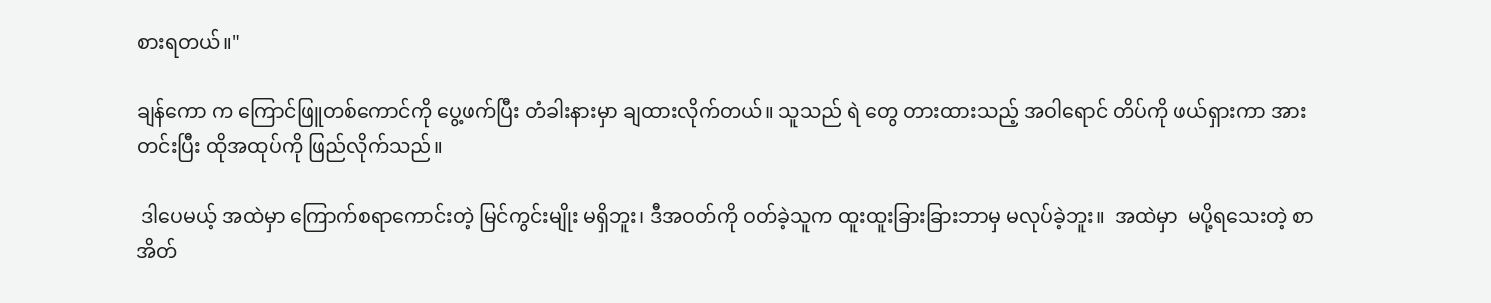စားရတယ်။"

ချန်ကော က ကြောင်ဖြူတစ်ကောင်ကို ပွေ့ဖက်ပြီး တံခါးနားမှာ ချထားလိုက်တယ်။ သူသည် ရဲ တွေ တားထားသည့် အဝါရောင် တိပ်ကို ဖယ်ရှားကာ အားတင်းပြီး ထိုအထုပ်ကို ဖြည်လိုက်သည်။

 ဒါပေမယ့် အထဲမှာ ကြောက်စရာကောင်းတဲ့ မြင်ကွင်းမျိုး မရှိဘူး၊ ဒီအဝတ်ကို ဝတ်ခဲ့သူက ထူးထူးခြားခြားဘာမှ မလုပ်ခဲ့ဘူး။  အထဲမှာ  မပို့ရသေးတဲ့ စာအိတ်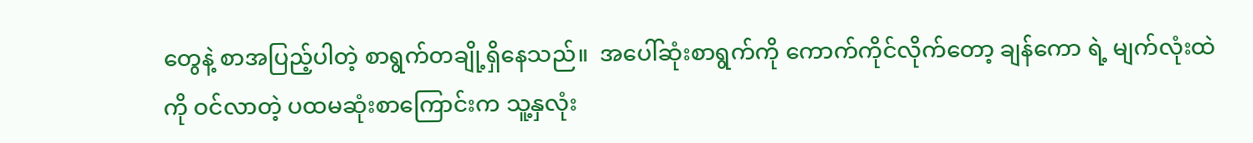တွေနဲ့ စာအပြည့်ပါတဲ့ စာရွက်တချို့ရှိနေသည်။  အပေါ်ဆုံးစာရွက်ကို ကောက်ကိုင်လိုက်တော့ ချန်ကော ရဲ့ မျက်လုံးထဲကို ဝင်လာတဲ့ ပထမဆုံးစာကြောင်းက သူ့နှလုံး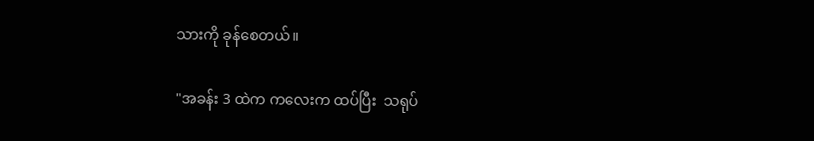သားကို ခုန်စေတယ်။

"အခန်း 3 ထဲက ကလေးက ထပ်ပြီး  သရုပ်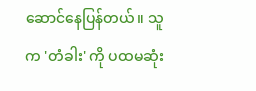ဆောင်နေပြန်တယ်။ သူက 'တံခါး' ကို ပထမဆုံး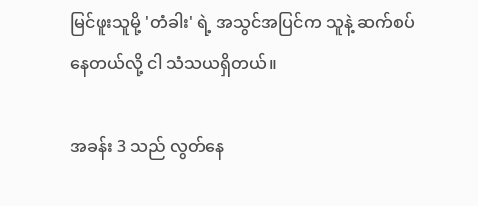မြင်ဖူးသူမို့ 'တံခါး' ရဲ့ အသွင်အပြင်က သူနဲ့ ဆက်စပ်နေတယ်လို့ ငါ သံသယရှိတယ်။

အခန်း 3 သည် လွတ်နေ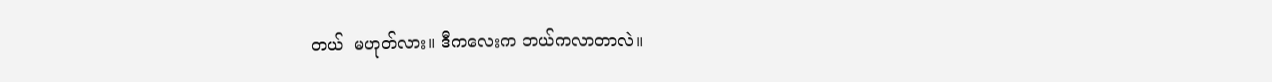တယ်  မဟုတ်လား။ ဒီကလေးက ဘယ်ကလာတာလဲ။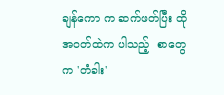ချန်ကော က ဆက်ဖတ်ပြီး ထို အဝတ်ထဲက ပါသည့်  စာတွေက 'တံခါး'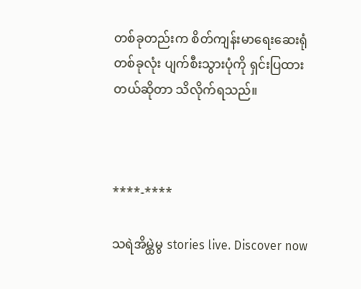တစ်ခုတည်းက စိတ်ကျန်းမာရေးဆေးရုံတစ်ခုလုံး ပျက်စီးသွားပုံကို ရှင်းပြထားတယ်ဆိုတာ သိလိုက်ရသည်။



****-****

သရဲအိမ္ထဲမွ stories live. Discover now